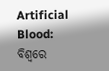Artificial Blood: ବିଶ୍ୱରେ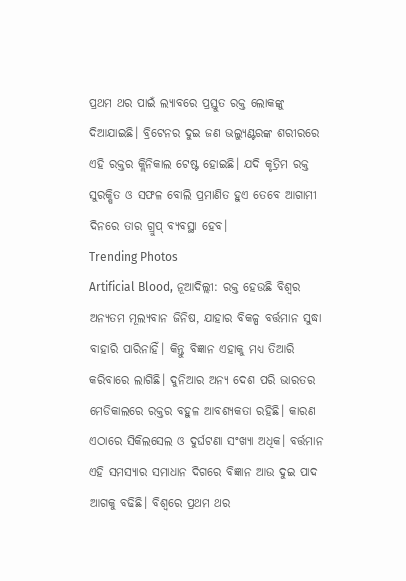ପ୍ରଥମ ଥର ପାଇଁ ଲ୍ୟାବରେ ପ୍ରସ୍ତୁତ ରକ୍ତ ଲୋକଙ୍କୁ ଦିଆଯାଇଛି। ବ୍ରିଟେନର ଦୁଇ ଜଣ ଭଲ୍ୟୁଣ୍ଟରଙ୍କ ଶରୀରରେ ଏହି ରକ୍ତର କ୍ଲିନିକାଲ ଟେଷ୍ଟ ହୋଇଛି। ଯଦି କୃତ୍ରିମ ରକ୍ତ ସୁରକ୍ଷିତ ଓ ସଫଳ ବୋଲି ପ୍ରମାଣିତ ହୁଏ ତେବେ ଆଗାମୀ ଦିନରେ ତାର ଗ୍ରୁପ୍ ବ୍ୟବସ୍ଥା ହେବ।
Trending Photos
Artificial Blood, ନୂଆଦିଲ୍ଲୀ: ରକ୍ତ ହେଉଛି ବିଶ୍ୱର ଅନ୍ୟତମ ମୂଲ୍ୟବାନ ଜିନିଷ, ଯାହାର ବିକଳ୍ପ ବର୍ତ୍ତମାନ ସୁଦ୍ଧା ବାହାରି ପାରିନାହିଁ। କିନ୍ତୁ ବିଜ୍ଞାନ ଏହାକୁ ମଧ୍ୟ ତିଆରି କରିବାରେ ଲାଗିଛି। ଦୁନିଆର ଅନ୍ୟ ଦେଶ ପରି ଭାରତର ମେଡିକାଲରେ ରକ୍ତର ବହୁଳ ଆବଶ୍ୟକତା ରହିଛି। କାରଣ ଏଠାରେ ସିକିଲସେଲ ଓ ଦୁର୍ଘଟଣା ସଂଖ୍ୟା ଅଧିକ। ବର୍ତ୍ତମାନ ଏହି ସମସ୍ୟାର ସମାଧାନ ଦିଗରେ ବିଜ୍ଞାନ ଆଉ ଦୁଇ ପାଦ ଆଗକୁ ବଢିଛି। ବିଶ୍ୱରେ ପ୍ରଥମ ଥର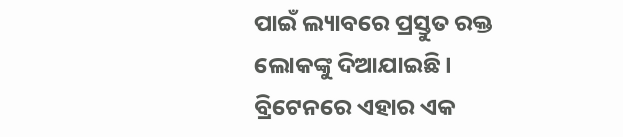ପାଇଁ ଲ୍ୟାବରେ ପ୍ରସ୍ତୁତ ରକ୍ତ ଲୋକଙ୍କୁ ଦିଆଯାଇଛି। ବ୍ରିଟେନରେ ଏହାର ଏକ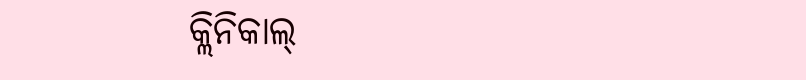କ୍ଲିନିକାଲ୍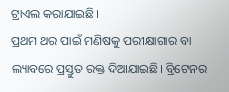ଟ୍ରାଏଲ କରାଯାଇଛି।
ପ୍ରଥମ ଥର ପାଇଁ ମଣିଷକୁ ପରୀକ୍ଷାଗାର ବା ଲ୍ୟାବରେ ପ୍ରସ୍ତୁତ ରକ୍ତ ଦିଆଯାଇଛି। ବ୍ରିଟେନର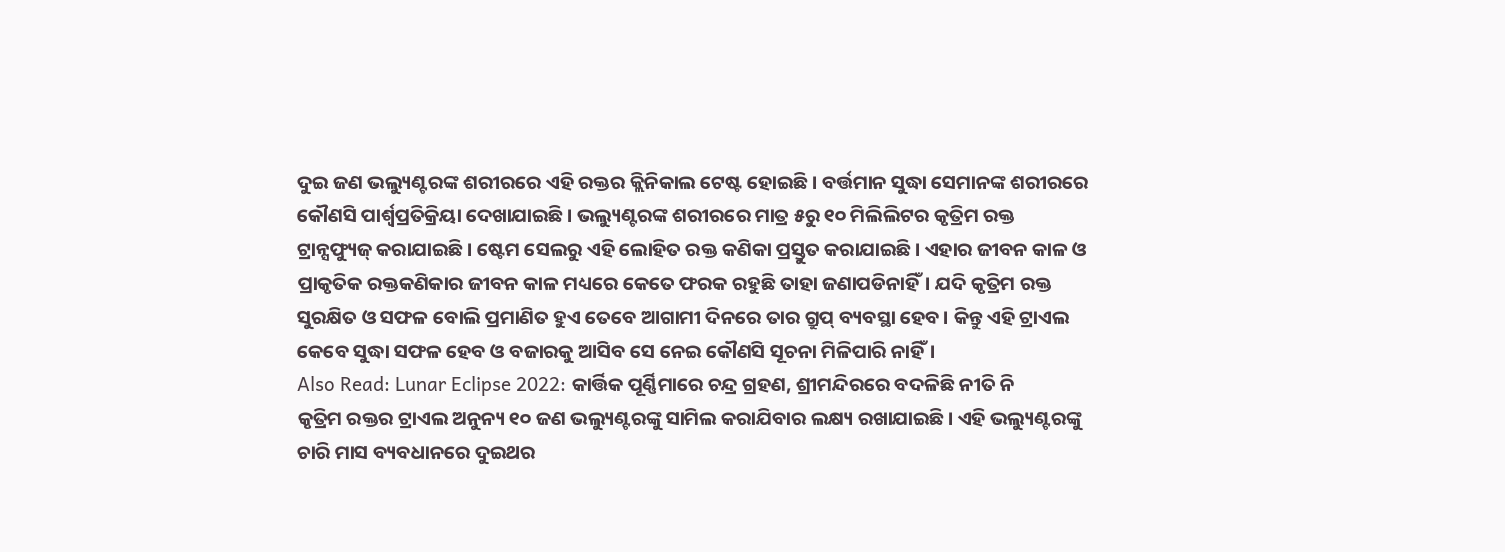ଦୁଇ ଜଣ ଭଲ୍ୟୁଣ୍ଟରଙ୍କ ଶରୀରରେ ଏହି ରକ୍ତର କ୍ଲିନିକାଲ ଟେଷ୍ଟ ହୋଇଛି। ବର୍ତ୍ତମାନ ସୁଦ୍ଧା ସେମାନଙ୍କ ଶରୀରରେ କୌଣସି ପାର୍ଶ୍ୱପ୍ରତିକ୍ରିୟା ଦେଖାଯାଇଛି। ଭଲ୍ୟୁଣ୍ଟରଙ୍କ ଶରୀରରେ ମାତ୍ର ୫ରୁ ୧୦ ମିଲିଲିଟର କୃତ୍ରିମ ରକ୍ତ ଟ୍ରାନ୍ସଫ୍ୟୁଜ୍ କରାଯାଇଛି। ଷ୍ଟେମ ସେଲରୁ ଏହି ଲୋହିତ ରକ୍ତ କଣିକା ପ୍ରସ୍ତୁତ କରାଯାଇଛି। ଏହାର ଜୀବନ କାଳ ଓ ପ୍ରାକୃତିକ ରକ୍ତକଣିକାର ଜୀବନ କାଳ ମଧ୍ୟରେ କେତେ ଫରକ ରହୁଛି ତାହା ଜଣାପଡିନାହିଁ। ଯଦି କୃତ୍ରିମ ରକ୍ତ ସୁରକ୍ଷିତ ଓ ସଫଳ ବୋଲି ପ୍ରମାଣିତ ହୁଏ ତେବେ ଆଗାମୀ ଦିନରେ ତାର ଗ୍ରୁପ୍ ବ୍ୟବସ୍ଥା ହେବ। କିନ୍ତୁ ଏହି ଟ୍ରାଏଲ କେବେ ସୁଦ୍ଧା ସଫଳ ହେବ ଓ ବଜାରକୁ ଆସିବ ସେ ନେଇ କୌଣସି ସୂଚନା ମିଳିପାରି ନାହିଁ।
Also Read: Lunar Eclipse 2022: କାର୍ତ୍ତିକ ପୂର୍ଣ୍ଣିମାରେ ଚନ୍ଦ୍ର ଗ୍ରହଣ, ଶ୍ରୀମନ୍ଦିରରେ ବଦଳିଛି ନୀତି ନି
କୃତ୍ରିମ ରକ୍ତର ଟ୍ରାଏଲ ଅନୁନ୍ୟ ୧୦ ଜଣ ଭଲ୍ୟୁଣ୍ଟରଙ୍କୁ ସାମିଲ କରାଯିବାର ଲକ୍ଷ୍ୟ ରଖାଯାଇଛି। ଏହି ଭଲ୍ୟୁଣ୍ଟରଙ୍କୁ ଚାରି ମାସ ବ୍ୟବଧାନରେ ଦୁଇଥର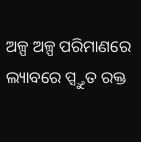ଅଳ୍ପ ଅଳ୍ପ ପରିମାଣରେ ଲ୍ୟାବରେ ପ୍ସ୍ତୁତ ରକ୍ତ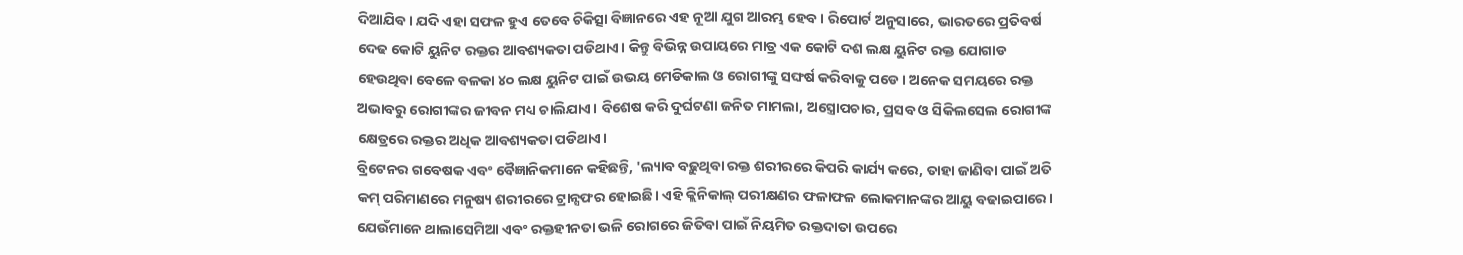ଦିଆଯିବ। ଯଦି ଏହା ସଫଳ ହୁଏ ତେବେ ଚିକିତ୍ସା ବିଜ୍ଞାନରେ ଏହ ନୂଆ ଯୁଗ ଆରମ୍ଭ ହେବ। ରିପୋର୍ଟ ଅନୁସାରେ, ଭାରତରେ ପ୍ରତିବର୍ଷ ଦେଢ କୋଟି ୟୁନିଟ ରକ୍ତର ଆବଶ୍ୟକତା ପଡିଥାଏ। କିନ୍ତୁ ବିଭିନ୍ନ ଉପାୟରେ ମାତ୍ର ଏକ କୋଟି ଦଶ ଲକ୍ଷ ୟୁନିଟ ରକ୍ତ ଯୋଗାଡ ହେଉଥିବା ବେଳେ ବଳକା ୪୦ ଲକ୍ଷ ୟୁନିଟ ପାଇଁ ଉଭୟ ମେଡିକାଲ ଓ ରୋଗୀଙ୍କୁ ସଙ୍ଘର୍ଷ କରିବାକୁ ପଡେ। ଅନେକ ସମୟରେ ରକ୍ତ ଅଭାବରୁ ରୋଗୀଙ୍କର ଜୀବନ ମଧ୍ୟ ଚାଲିଯାଏ। ବିଶେଷ କରି ଦୁର୍ଘଟଣା ଜନିତ ମାମଲା, ଅସ୍ତ୍ରୋପଚାର, ପ୍ରସବ ଓ ସିକିଲସେଲ ରୋଗୀଙ୍କ କ୍ଷେତ୍ରରେ ରକ୍ତର ଅଧିକ ଆବଶ୍ୟକତା ପଡିଥାଏ।
ବ୍ରିଟେନର ଗବେଷକ ଏବଂ ବୈଜ୍ଞାନିକମାନେ କହିଛନ୍ତି, 'ଲ୍ୟାବ ବଢ଼ୁଥିବା ରକ୍ତ ଶରୀରରେ କିପରି କାର୍ଯ୍ୟ କରେ, ତାହା ଜାଣିବା ପାଇଁ ଅତି କମ୍ ପରିମାଣରେ ମନୁଷ୍ୟ ଶରୀରରେ ଟ୍ରାନ୍ସଫର ହୋଇଛି। ଏହି କ୍ଲିନିକାଲ୍ ପରୀକ୍ଷଣର ଫଳାଫଳ ଲୋକମାନଙ୍କର ଆୟୁ ବଢାଇପାରେ। ଯେଉଁମାନେ ଥାଲାସେମିଆ ଏବଂ ରକ୍ତହୀନତା ଭଳି ରୋଗରେ ଜିତିବା ପାଇଁ ନିୟମିତ ରକ୍ତଦାତା ଉପରେ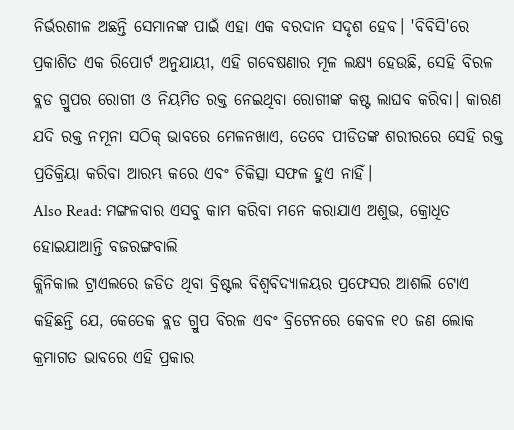ନିର୍ଭରଶୀଳ ଅଛନ୍ତି ସେମାନଙ୍କ ପାଇଁ ଏହା ଏକ ବରଦାନ ସଦୃଶ ହେବ। 'ବିବିସି'ରେ ପ୍ରକାଶିତ ଏକ ରିପୋର୍ଟ ଅନୁଯାୟୀ, ଏହି ଗବେଷଣାର ମୂଳ ଲକ୍ଷ୍ୟ ହେଉଛି, ସେହି ବିରଳ ବ୍ଲଡ ଗ୍ରୁପର ରୋଗୀ ଓ ନିୟମିତ ରକ୍ତ ନେଇଥିବା ରୋଗୀଙ୍କ କଷ୍ଟ ଲାଘବ କରିବା। କାରଣ ଯଦି ରକ୍ତ ନମୂନା ସଠିକ୍ ଭାବରେ ମେଳନଖାଏ, ତେବେ ପୀଡିତଙ୍କ ଶରୀରରେ ସେହି ରକ୍ତ ପ୍ରତିକ୍ରିୟା କରିବା ଆରମ୍ଭ କରେ ଏବଂ ଚିକିତ୍ସା ସଫଳ ହୁଏ ନାହିଁ।
Also Read: ମଙ୍ଗଳବାର ଏସବୁ କାମ କରିବା ମନେ କରାଯାଏ ଅଶୁଭ, କ୍ରୋଧିତ ହୋଇଯାଆନ୍ତି ବଜରଙ୍ଗବାଲି
କ୍ଲିନିକାଲ ଟ୍ରାଏଲରେ ଜଡିତ ଥିବା ବ୍ରିଷ୍ଟଲ ବିଶ୍ୱବିଦ୍ୟାଳୟର ପ୍ରଫେସର ଆଶଲି ଟୋଏ କହିଛନ୍ତି ଯେ, କେତେକ ବ୍ଲଡ ଗ୍ରୁପ ବିରଳ ଏବଂ ବ୍ରିଟେନରେ କେବଳ ୧୦ ଜଣ ଲୋକ କ୍ରମାଗତ ଭାବରେ ଏହି ପ୍ରକାର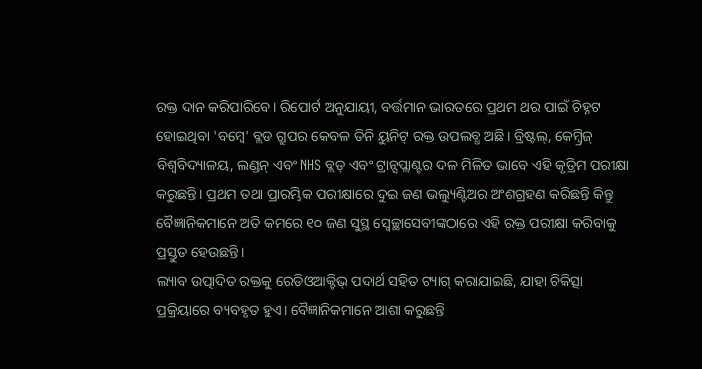ରକ୍ତ ଦାନ କରିପାରିବେ। ରିପୋର୍ଟ ଅନୁଯାୟୀ, ବର୍ତ୍ତମାନ ଭାରତରେ ପ୍ରଥମ ଥର ପାଇଁ ଚିହ୍ନଟ ହୋଇଥିବା 'ବମ୍ବେ' ବ୍ଲଡ ଗ୍ରୁପର କେବଳ ତିନି ୟୁନିଟ୍ ରକ୍ତ ଉପଲବ୍ଧ ଅଛି। ବ୍ରିଷ୍ଟଲ୍, କେମ୍ବ୍ରିଜ୍ ବିଶ୍ୱବିଦ୍ୟାଳୟ, ଲଣ୍ଡନ୍ ଏବଂ NHS ବ୍ଲଡ୍ ଏବଂ ଟ୍ରାନ୍ସପ୍ଲାଣ୍ଟର ଦଳ ମିଳିତ ଭାବେ ଏହି କୃତ୍ରିମ ପରୀକ୍ଷା କରୁଛନ୍ତି। ପ୍ରଥମ ତଥା ପ୍ରାରମ୍ଭିକ ପରୀକ୍ଷାରେ ଦୁଇ ଜଣ ଭଲ୍ୟୁଣ୍ଟିଅର ଅଂଶଗ୍ରହଣ କରିଛନ୍ତି କିନ୍ତୁ ବୈଜ୍ଞାନିକମାନେ ଅତି କମରେ ୧୦ ଜଣ ସୁସ୍ଥ ସ୍ବେଚ୍ଛାସେବୀଙ୍କଠାରେ ଏହି ରକ୍ତ ପରୀକ୍ଷା କରିବାକୁ ପ୍ରସ୍ତୁତ ହେଉଛନ୍ତି।
ଲ୍ୟାବ ଉତ୍ପାଦିତ ରକ୍ତକୁ ରେଡିଓଆକ୍ଟିଭ୍ ପଦାର୍ଥ ସହିତ ଟ୍ୟାଗ୍ କରାଯାଇଛି, ଯାହା ଚିକିତ୍ସା ପ୍ରକ୍ରିୟାରେ ବ୍ୟବହୃତ ହୁଏ। ବୈଜ୍ଞାନିକମାନେ ଆଶା କରୁଛନ୍ତି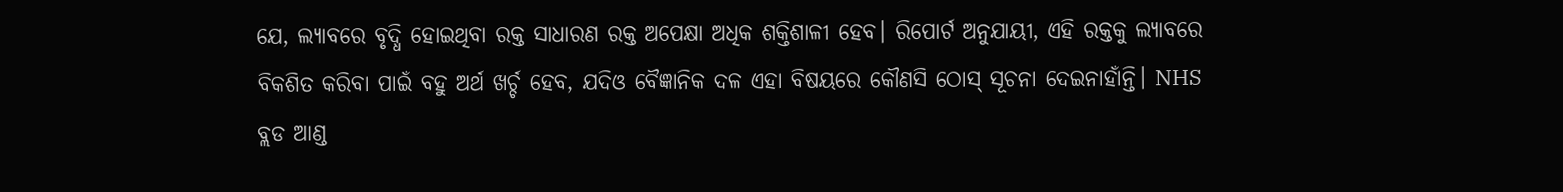ଯେ, ଲ୍ୟାବରେ ବୃଦ୍ଧି ହୋଇଥିବା ରକ୍ତ ସାଧାରଣ ରକ୍ତ ଅପେକ୍ଷା ଅଧିକ ଶକ୍ତିଶାଳୀ ହେବ। ରିପୋର୍ଟ ଅନୁଯାୟୀ, ଏହି ରକ୍ତକୁ ଲ୍ୟାବରେ ବିକଶିତ କରିବା ପାଇଁ ବହୁ ଅର୍ଥ ଖର୍ଚ୍ଚ ହେବ, ଯଦିଓ ବୈଜ୍ଞାନିକ ଦଳ ଏହା ବିଷୟରେ କୌଣସି ଠୋସ୍ ସୂଚନା ଦେଇନାହାଁନ୍ତି। NHS ବ୍ଲଡ ଆଣ୍ଡ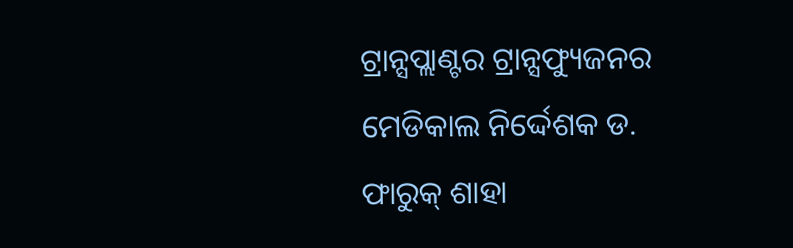ଟ୍ରାନ୍ସପ୍ଲାଣ୍ଟର ଟ୍ରାନ୍ସଫ୍ୟୁଜନର ମେଡିକାଲ ନିର୍ଦ୍ଦେଶକ ଡ. ଫାରୁକ୍ ଶାହା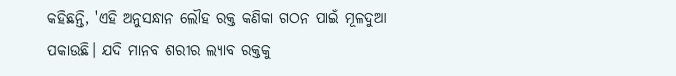କହିଛନ୍ତି, 'ଏହି ଅନୁସନ୍ଧାନ ଲୌହ ରକ୍ତ କଣିକା ଗଠନ ପାଇଁ ମୂଳଦୁଆ ପକାଉଛି। ଯଦି ମାନବ ଶରୀର ଲ୍ୟାବ ରକ୍ତକୁ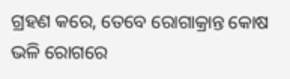ଗ୍ରହଣ କରେ, ତେବେ ରୋଗାକ୍ରାନ୍ତ କୋଷ ଭଳି ରୋଗରେ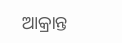ଆକ୍ରାନ୍ତ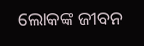ଲୋକଙ୍କ ଜୀବନ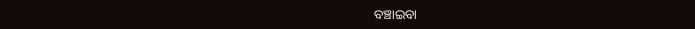ବଞ୍ଚାଇବା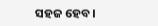ସହଜ ହେବ।